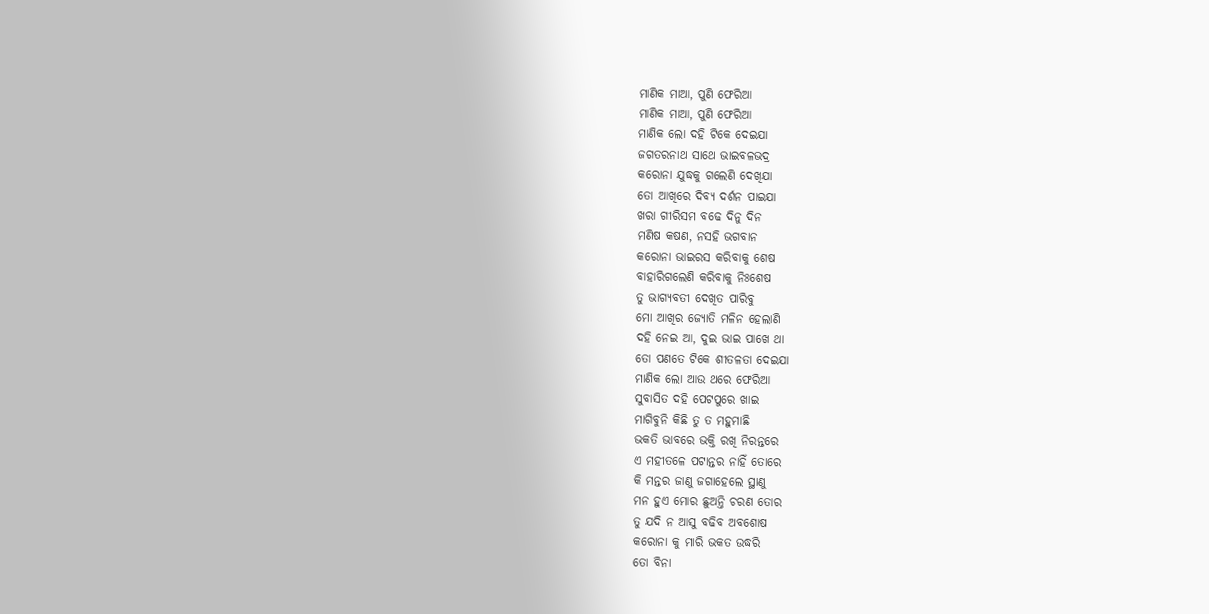ମାଣିକ ମାଆ, ପୁଣି ଫେରିଆ
ମାଣିକ ମାଆ, ପୁଣି ଫେରିଆ
ମାଣିକ ଲୋ ଦହି ଟିକେ ଦେଇଯା
ଜଗତରନାଥ ସାଥେ ଭାଇବଳଭଦ୍ର
କରୋନା ଯୁଦ୍ଧକୁ ଗଲେଣି ଦେଖିଯା
ତୋ ଆଖିରେ ଦିବ୍ୟ ଦର୍ଶନ ପାଇଯା
ଖରା ଗୀରିସମ ବଢେ ଦିନୁ ଦିନ
ମଣିଷ କଷଣ, ନସହି ଭଗବାନ
କରୋନା ଭାଇରସ କରିବାକୁ ଶେଷ
ବାହାରିଗଲେଣି କରିବାକୁ ନିଃଶେଷ
ତୁ ଭାଗ୍ୟବତୀ ଦେଖିତ ପାରିବୁ
ମୋ ଆଖିର ଜ୍ୟୋତି ମଳିନ ହେଲାଣି
ଦହି ନେଇ ଆ, ଦୁଇ ଭାଇ ପାଖେ ଥା
ତୋ ପଣତେ ଟିକେ ଶୀତଳତା ଦେଇଯା
ମାଣିକ ଲୋ ଆଉ ଥରେ ଫେରିଆ
ସୁବାସିତ ଦହି ପେଟପୁରେ ଖାଇ
ମାଗିବୁନି କିଛି ତୁ ତ ମହୁମାଛି
ଭକତି ଭାବରେ ଭକ୍ତି ରଖି ନିରନ୍ତରେ
ଏ ମହୀତଳେ ପଟାନ୍ତର ନାହିଁ ତୋରେ
କି ମନ୍ତର ଜାଣୁ ଜଗାହେଲେ ସ୍ଥାଣୁ
ମନ ହୁଏ ମୋର ଛୁଅନ୍ତି ଚରଣ ତୋର
ତୁ ଯଦି ନ ଆସୁ ବଢିବ ଅବଶୋଷ
କରୋନା କୁ ମାରି ଭକତ ଉଦ୍ଧରି
ତୋ ବିନା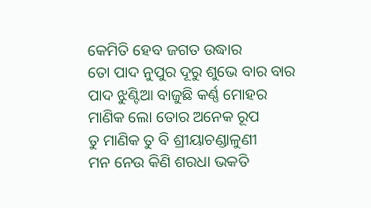କେମିତି ହେବ ଜଗତ ଉଦ୍ଧାର
ତୋ ପାଦ ନୁପୁର ଦୂରୁ ଶୁଭେ ବାର ବାର
ପାଦ ଝୁଣ୍ଟିଆ ବାଜୁଛି କର୍ଣ୍ଣ ମୋହର
ମାଣିକ ଲୋ ତୋର ଅନେକ ରୂପ
ତୁ ମାଣିକ ତୁ ବି ଶ୍ରୀୟାଚଣ୍ଡାଳୁଣୀ
ମନ ନେଉ କିଣି ଶରଧା ଭକତି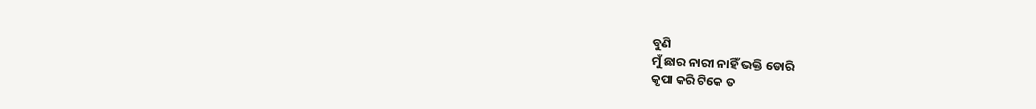ବୁଣି
ମୁଁ ଛାର ନାରୀ ନାହିଁ ଭକ୍ତି ଡୋରି
କୃପା କରି ଟିକେ ତ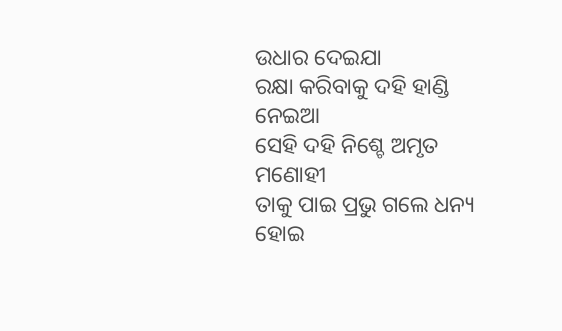ଉଧାର ଦେଇଯା
ରକ୍ଷା କରିବାକୁ ଦହି ହାଣ୍ଡି ନେଇଆ
ସେହି ଦହି ନିଶ୍ଚେ ଅମୃତ ମଣୋହୀ
ତାକୁ ପାଇ ପ୍ରଭୁ ଗଲେ ଧନ୍ୟ ହୋଇ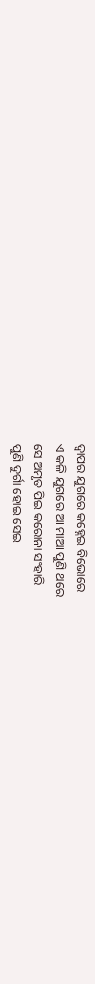ଦ୍ୱାପର ଯୁଗରେ କହ୍ନେଇ ବିଭୋରେ
ଏ କଳି ଯୁଗରେ ଆ ମାଆ ପୁଣି ଥରେ
ସେ ଅମୃତ ପିଇ କରୋନା ସଂହାରି
ପୁଣି ଦୁର୍ଗା ହୋଇ ସେଇ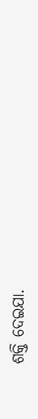ଶକ୍ତି ଦେଇଯା.